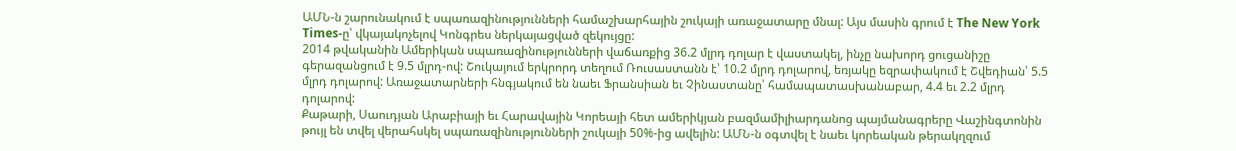ԱՄՆ-ն շարունակում է սպառազինությունների համաշխարհային շուկայի առաջատարը մնալ: Այս մասին գրում է The New York Times-ը՝ վկայակոչելով Կոնգրես ներկայացված զեկույցը:
2014 թվականին Ամերիկան սպառազինությունների վաճառքից 36.2 մլրդ դոլար է վաստակել, ինչը նախորդ ցուցանիշը գերազանցում է 9.5 մլրդ-ով: Շուկայում երկրորդ տեղում Ռուսաստանն է՝ 10.2 մլրդ դոլարով, եռյակը եզրափակում է Շվեդիան՝ 5.5 մլրդ դոլարով: Առաջատարների հնգյակում են նաեւ Ֆրանսիան եւ Չինաստանը՝ համապատասխանաբար, 4.4 եւ 2.2 մլրդ դոլարով:
Քաթարի, Սաուդյան Արաբիայի եւ Հարավային Կորեայի հետ ամերիկյան բազմամիլիարդանոց պայմանագրերը Վաշինգտոնին թույլ են տվել վերահսկել սպառազինությունների շուկայի 50%-ից ավելին: ԱՄՆ-ն օգտվել է նաեւ կորեական թերակղզում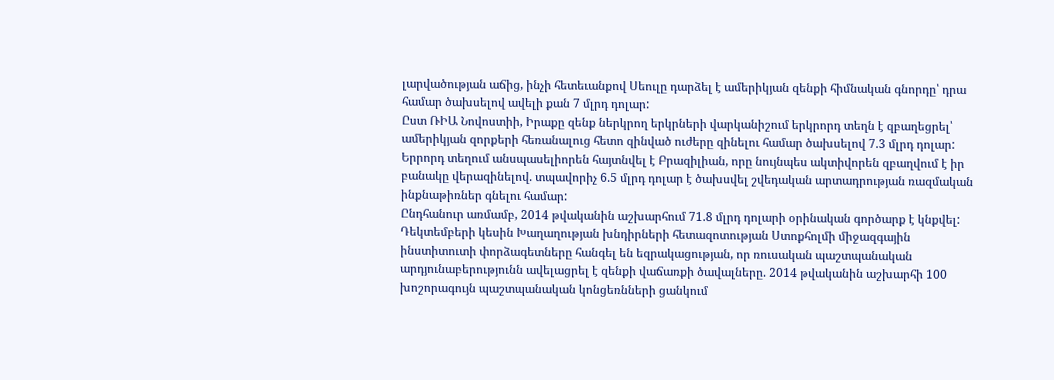լարվածության աճից, ինչի հետեւանքով Սեուլը դարձել է ամերիկյան զենքի հիմնական գնորդը՝ դրա համար ծախսելով ավելի քան 7 մլրդ դոլար:
Ըստ ՌԻԱ Նովոստիի, Իրաքը զենք ներկրող երկրների վարկանիշում երկրորդ տեղն է զբաղեցրել՝ ամերիկյան զորքերի հեռանալուց հետո զինված ուժերը զինելու համար ծախսելով 7.3 մլրդ դոլար:
Երրորդ տեղում անսպասելիորեն հայտնվել է Բրազիլիան, որը նույնպես ակտիվորեն զբաղվում է իր բանակը վերազինելով. տպավորիչ 6.5 մլրդ դոլար է ծախսվել շվեդական արտադրության ռազմական ինքնաթիռներ գնելու համար:
Ընդհանուր առմամբ, 2014 թվականին աշխարհում 71.8 մլրդ դոլարի օրինական գործարք է կնքվել:
Դեկտեմբերի կեսին Խաղաղության խնդիրների հետազոտության Ստոքհոլմի միջազգային ինստիտուտի փորձագետները հանգել են եզրակացության, որ ռուսական պաշտպանական արդյունաբերությունն ավելացրել է զենքի վաճառքի ծավալները. 2014 թվականին աշխարհի 100 խոշորագույն պաշտպանական կոնցեռնների ցանկում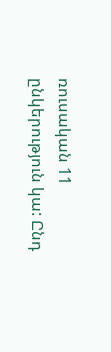ռուսական 11 ընկերություն կա: Ընդ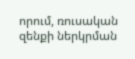որում, ռուսական զենքի ներկրման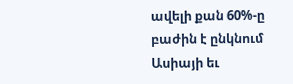ավելի քան 60%-ը բաժին է ընկնում Ասիայի եւ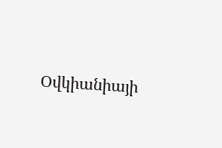Օվկիանիայի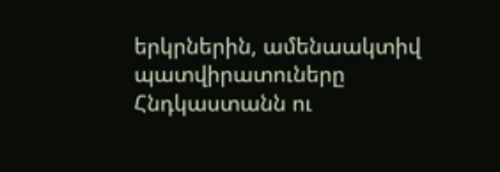երկրներին, ամենաակտիվ պատվիրատուները Հնդկաստանն ու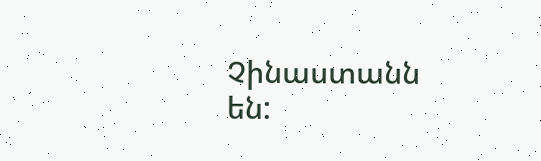Չինաստանն են: